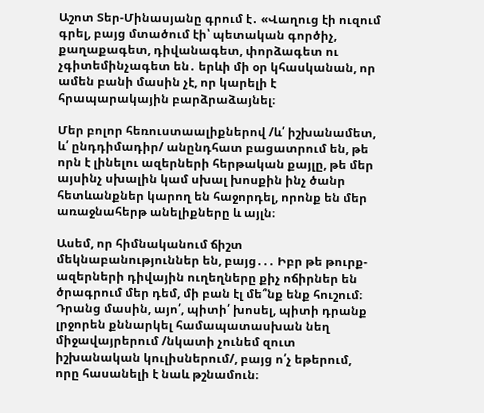Աշոտ Տեր-Մինասյանը գրում է․ «Վաղուց էի ուզում գրել, բայց մտածում էի՝ պետական գործիչ, քաղաքագետ, դիվանագետ, փորձագետ ու չգիտեմինչագետ են․ երևի մի օր կհասկանան, որ ամեն բանի մասին չէ, որ կարելի է հրապարակային բարձրաձայնել։

Մեր բոլոր հեռուստաալիքներով /և՛ իշխանամետ, և՛ ընդդիմադիր/ անընդհատ բացատրում են, թե որն է լինելու ազերների հերթական քայլը, թե մեր այսինչ սխալին կամ սխալ խոսքին ինչ ծանր հետևանքներ կարող են հաջորդել, որոնք են մեր առաջնահերթ անելիքները և այլն։

Ասեմ, որ հիմնականում ճիշտ մեկնաբանություններ են, բայց․․․ Իբր թե թուրք-ազերների դիվային ուղեղները քիչ ոճիրներ են ծրագրում մեր դեմ, մի բան էլ մե՞նք ենք հուշում։ Դրանց մասին, այո՛, պիտի՛ խոսել, պիտի դրանք լրջորեն քննարկել համապատասխան նեղ միջավայրերում /նկատի չունեմ զուտ իշխանական կուլիսներում/, բայց ո՛չ եթերում, որը հասանելի է նաև թշնամուն։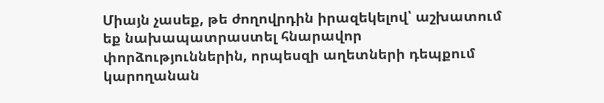Միայն չասեք, թե ժողովրդին իրազեկելով՝ աշխատում եք նախապատրաստել հնարավոր փորձություններին, որպեսզի աղետների դեպքում կարողանան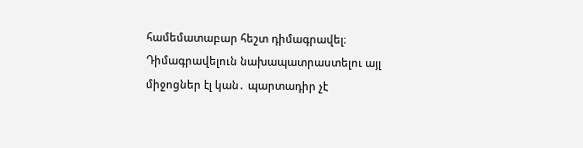համեմատաբար հեշտ դիմագրավել։ Դիմագրավելուն նախապատրաստելու այլ միջոցներ էլ կան․ պարտադիր չէ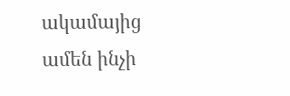ակամայից ամեն ինչի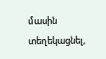մասին տեղեկացնել,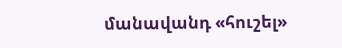մանավանդ «հուշել»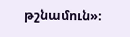թշնամուն»։